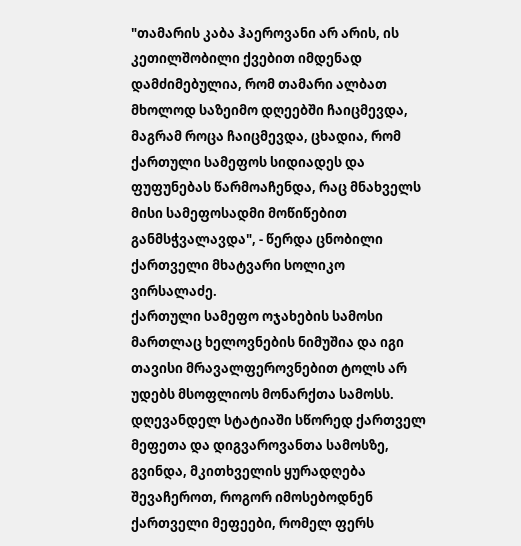"თამარის კაბა ჰაეროვანი არ არის, ის კეთილშობილი ქვებით იმდენად დამძიმებულია, რომ თამარი ალბათ მხოლოდ საზეიმო დღეებში ჩაიცმევდა, მაგრამ როცა ჩაიცმევდა, ცხადია, რომ ქართული სამეფოს სიდიადეს და ფუფუნებას წარმოაჩენდა, რაც მნახველს მისი სამეფოსადმი მოწიწებით განმსჭვალავდა", - წერდა ცნობილი ქართველი მხატვარი სოლიკო ვირსალაძე.
ქართული სამეფო ოჯახების სამოსი მართლაც ხელოვნების ნიმუშია და იგი თავისი მრავალფეროვნებით ტოლს არ უდებს მსოფლიოს მონარქთა სამოსს.
დღევანდელ სტატიაში სწორედ ქართველ მეფეთა და დიგვაროვანთა სამოსზე, გვინდა, მკითხველის ყურადღება შევაჩეროთ, როგორ იმოსებოდნენ ქართველი მეფეები, რომელ ფერს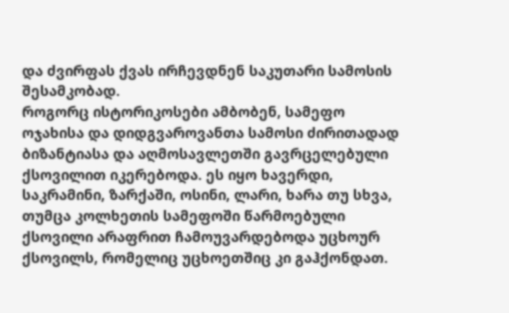და ძვირფას ქვას ირჩევდნენ საკუთარი სამოსის შესამკობად.
როგორც ისტორიკოსები ამბობენ, სამეფო ოჯახისა და დიდგვაროვანთა სამოსი ძირითადად ბიზანტიასა და აღმოსავლეთში გავრცელებული ქსოვილით იკერებოდა. ეს იყო ხავერდი, საკრამინი, ზარქაში, ოსინი, ლარი, ხარა თუ სხვა, თუმცა კოლხეთის სამეფოში წარმოებული ქსოვილი არაფრით ჩამოუვარდებოდა უცხოურ ქსოვილს, რომელიც უცხოეთშიც კი გაჰქონდათ.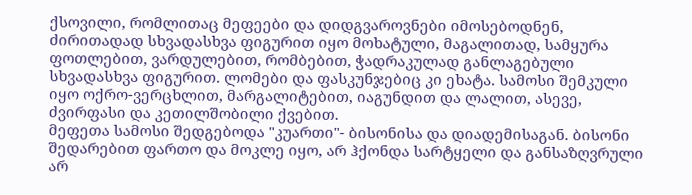ქსოვილი, რომლითაც მეფეები და დიდგვაროვნები იმოსებოდნენ, ძირითადად სხვადასხვა ფიგურით იყო მოხატული, მაგალითად, სამყურა ფოთლებით, ვარდულებით, რომბებით, ჭადრაკულად განლაგებული სხვადასხვა ფიგურით. ლომები და ფასკუნჯებიც კი ეხატა. სამოსი შემკული იყო ოქრო-ვერცხლით, მარგალიტებით, იაგუნდით და ლალით, ასევე, ძვირფასი და კეთილშობილი ქვებით.
მეფეთა სამოსი შედგებოდა "კუართი"- ბისონისა და დიადემისაგან. ბისონი შედარებით ფართო და მოკლე იყო, არ ჰქონდა სარტყელი და განსაზღვრული არ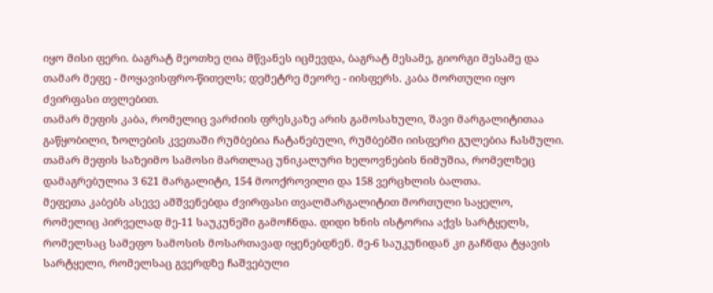იყო მისი ფერი. ბაგრატ მეოთხე ღია მწვანეს იცმევდა, ბაგრატ მესამე, გიორგი მესამე და თამარ მეფე - მოყავისფრო-წითელს; დემეტრე მეორე - იისფერს. კაბა მორთული იყო ძვირფასი თვლებით.
თამარ მეფის კაბა, რომელიც ვარძიის ფრესკაზე არის გამოსახული, შავი მარგალიტითაა გაწყობილი, ზოლების კვეთაში რუმბებია ჩატანებული, რუმბებში იისფერი გულებია ჩასმული.
თამარ მეფის საზეიმო სამოსი მართლაც უნიკალური ხელოვნების ნიმუშია, რომელზეც დამაგრებულია 3 621 მარგალიტი, 154 მოოქროვილი და 158 ვერცხლის ბალთა.
მეფეთა კაბებს ასევე ამშვენებდა ძვირფასი თვალმარგალიტით მორთული საყელო, რომელიც პირველად მე-11 საუკუნეში გამოჩნდა. დიდი ხნის ისტორია აქვს სარტყელს, რომელსაც სამეფო სამოსის მოსართავად იყენებდნენ. მე-6 საუკუნიდან კი გაჩნდა ტყავის სარტყელი, რომელსაც გვერდზე ჩაშვებული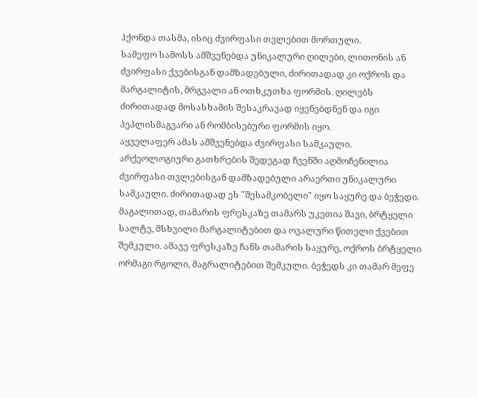ჰქონდა თასმა, ისიც ძვირფასი თვლებით მორთული.
სამეფო სამოსს ამშვენებდა უნიკალური ღილები, ლითონის ან ძვირფასი ქვებისგან დამზადებული, ძირითადად კი ოქროს და მარგალიტის, მრგვალი ან ოთხკუთხა ფორმის. ღილებს ძირითადად მოსასხამის შესაკრავად იყენებდნენ და იგი პეპლისმაგვარი ან რომბისებური ფორმის იყო.
აყველაფერ ამას ამშვენებდა ძვირფასი სამკაული. არქეოლოგიური გათხრების შედეგად ჩვენში აღმოჩენილია ძვირფასი თვლებისგან დამზადებული არაერთი უნიკალური სამკაული. ძირითადად ეს "შესამკობელი" იყო საყურე და ბეჭედი.
მაგალითად, თამარის ფრესკაზე თამარს უკეთია შავი, ბრტყელი სალტე, მსხვილი მარგალიტებით და ოვალური წითელი ქვებით შემკული. ამავე ფრესკაზე ჩანს თამარის საყურე, ოქროს ბრტყელი ორმაგი რგოლი, მაგრალიტებით შემკული. ბეჭედს კი თამარ მეფე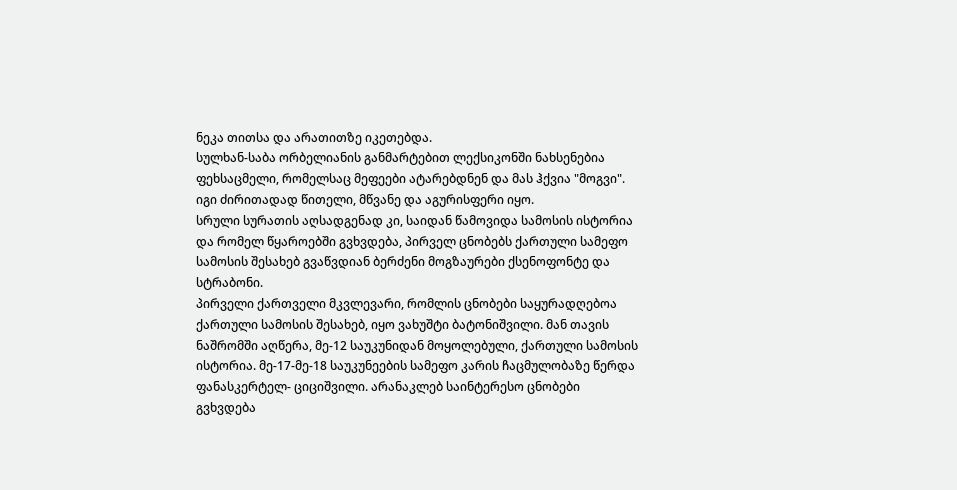ნეკა თითსა და არათითზე იკეთებდა.
სულხან-საბა ორბელიანის განმარტებით ლექსიკონში ნახსენებია ფეხსაცმელი, რომელსაც მეფეები ატარებდნენ და მას ჰქვია "მოგვი". იგი ძირითადად წითელი, მწვანე და აგურისფერი იყო.
სრული სურათის აღსადგენად კი, საიდან წამოვიდა სამოსის ისტორია და რომელ წყაროებში გვხვდება, პირველ ცნობებს ქართული სამეფო სამოსის შესახებ გვაწვდიან ბერძენი მოგზაურები ქსენოფონტე და სტრაბონი.
პირველი ქართველი მკვლევარი, რომლის ცნობები საყურადღებოა ქართული სამოსის შესახებ, იყო ვახუშტი ბატონიშვილი. მან თავის ნაშრომში აღწერა, მე-12 საუკუნიდან მოყოლებული, ქართული სამოსის ისტორია. მე-17-მე-18 საუკუნეების სამეფო კარის ჩაცმულობაზე წერდა ფანასკერტელ- ციციშვილი. არანაკლებ საინტერესო ცნობები გვხვდება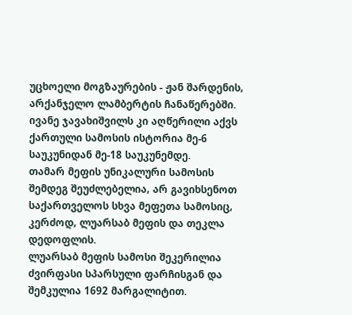უცხოელი მოგზაურების - ჟან შარდენის, არქანჯელო ლამბერტის ჩანაწერებში. ივანე ჯავახიშვილს კი აღწერილი აქვს ქართული სამოსის ისტორია მე-6 საუკუნიდან მე-18 საუკუნემდე.
თამარ მეფის უნიკალური სამოსის შემდეგ შეუძლებელია, არ გავიხსენოთ საქართველოს სხვა მეფეთა სამოსიც, კერძოდ, ლუარსაბ მეფის და თეკლა დედოფლის.
ლუარსაბ მეფის სამოსი შეკერილია ძვირფასი სპარსული ფარჩისგან და შემკულია 1692 მარგალიტით.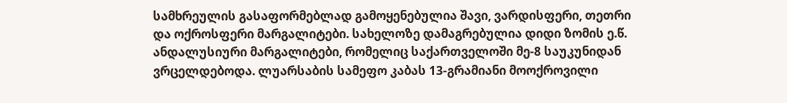სამხრეულის გასაფორმებლად გამოყენებულია შავი, ვარდისფერი, თეთრი და ოქროსფერი მარგალიტები. სახელოზე დამაგრებულია დიდი ზომის ე.წ. ანდალუსიური მარგალიტები, რომელიც საქართველოში მე-8 საუკუნიდან ვრცელდებოდა. ლუარსაბის სამეფო კაბას 13-გრამიანი მოოქროვილი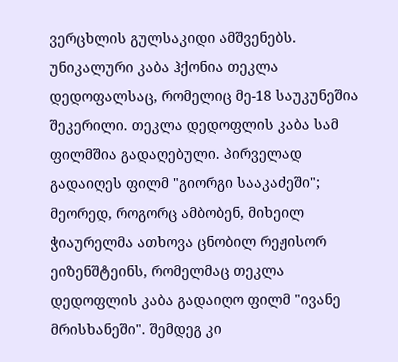ვერცხლის გულსაკიდი ამშვენებს.
უნიკალური კაბა ჰქონია თეკლა დედოფალსაც, რომელიც მე-18 საუკუნეშია შეკერილი. თეკლა დედოფლის კაბა სამ ფილმშია გადაღებული. პირველად გადაიღეს ფილმ "გიორგი სააკაძეში"; მეორედ, როგორც ამბობენ, მიხეილ ჭიაურელმა ათხოვა ცნობილ რეჟისორ ეიზენშტეინს, რომელმაც თეკლა დედოფლის კაბა გადაიღო ფილმ "ივანე მრისხანეში". შემდეგ კი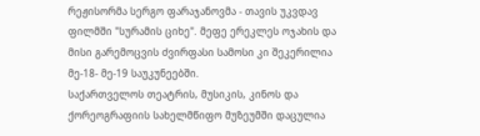რეჟისორმა სერგო ფარაჯანოვმა - თავის უკვდავ ფილმში "სურამის ციხე". მეფე ერეკლეს ოჯახის და მისი გარემოცვის ძვირფასი სამოსი კი შეკერილია მე-18- მე-19 საუკუნეებში.
საქართველოს თეატრის, მუსიკის, კინოს და ქორეოგრაფიის სახელმწიფო მუზეუმში დაცულია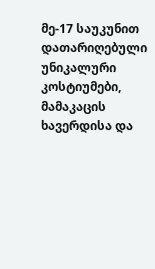მე-17 საუკუნით დათარიღებული უნიკალური კოსტიუმები, მამაკაცის ხავერდისა და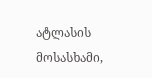ატლასის მოსასხამი,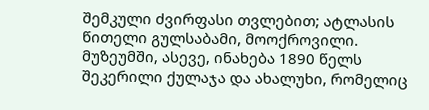შემკული ძვირფასი თვლებით; ატლასის წითელი გულსაბამი, მოოქროვილი.
მუზეუმში, ასევე, ინახება 1890 წელს შეკერილი ქულაჯა და ახალუხი, რომელიც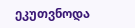ეკუთვნოდა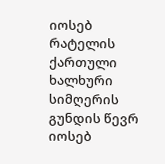იოსებ რატელის ქართული ხალხური სიმღერის გუნდის წევრ იოსებ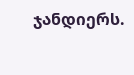ჯანდიერს.